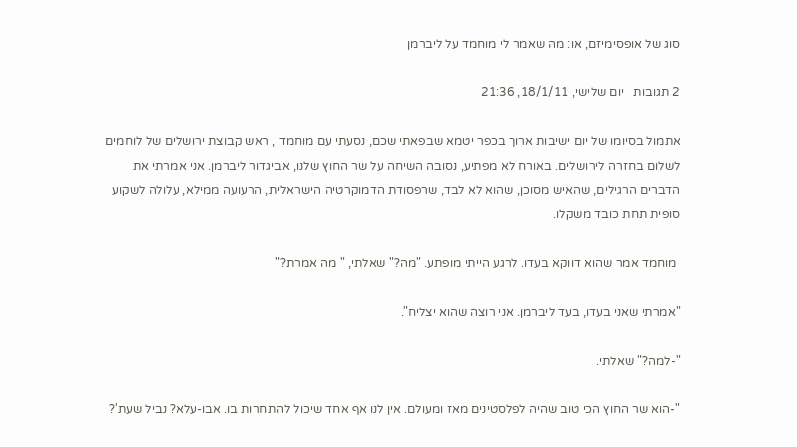סוג של אופסימיזם, או: מה שאמר לי מוחמד על ליברמן

2 תגובות   יום שלישי, 18/1/11, 21:36

אתמול בסיומו של יום ישיבות ארוך בכפר יטמא שבפאתי שכם, נסעתי עם מוחמד , ראש קבוצת ירושלים של לוחמים לשלום בחזרה לירושלים. באורח לא מפתיע, נסובה השיחה על שר החוץ שלנו, אביגדור ליברמן. אני אמרתי את הדברים הרגילים, שהאיש מסוכן, שהוא לא לבד, שרפסודת הדמוקרטיה הישראלית, הרעועה ממילא, עלולה לשקוע סופית תחת כובד משקלו.

 מוחמד אמר שהוא דווקא בעדו. לרגע הייתי מופתע. "מה?" שאלתי, " מה אמרת?"

"אמרתי שאני בעדו, בעד ליברמן. אני רוצה שהוא יצליח".

"-למה?" שאלתי.

"-הוא שר החוץ הכי טוב שהיה לפלסטינים מאז ומעולם. אין לנו אף אחד שיכול להתחרות בו. אבו-עלא? נביל שעת'?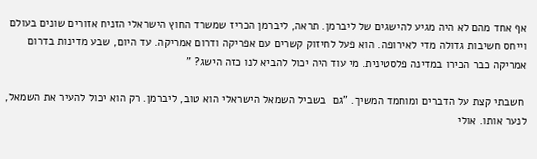אף אחד מהם לא היה מגיע להישגים של ליברמן. תראה, ליברמן הכריז שמשרד החוץ הישראלי הזניח אזורים שונים בעולם וייחס חשיבות גדולה מדי לאירופה. הוא פעל לחיזוק קשרים עם אפריקה ודרום אמריקה. עד היום, שבע מדינות בדרום אמריקה כבר הכירו במדינה פלסטינית. מי עוד היה יכול להביא לנו כזה הישג? "

 חשבתי קצת על הדברים ומוחמד המשיך. "גם  בשביל השמאל הישראלי הוא טוב, ליברמן. רק הוא יכול להעיר את השמאל, לנער אותו. אולי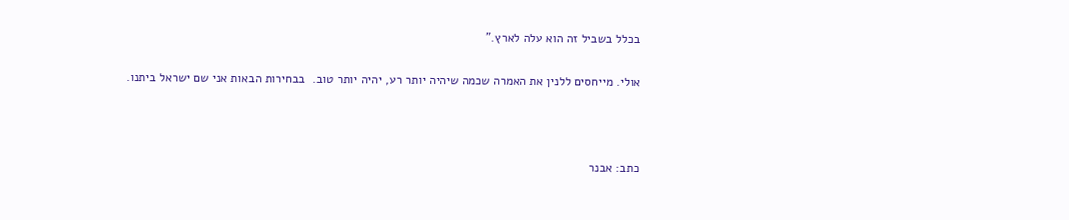בכלל בשביל זה הוא עלה לארץ."

אולי. מייחסים ללנין את האמרה שכמה שיהיה יותר רע, יהיה יותר טוב.  בבחירות הבאות אני שם ישראל ביתנו.



כתב: אבנר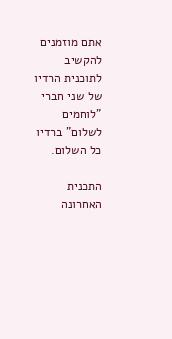אתם מוזמנים להקשיב לתוכנית הרדיו של שני חברי "לוחמים לשלום" ברדיו כל השלום.

התכנית האחרונה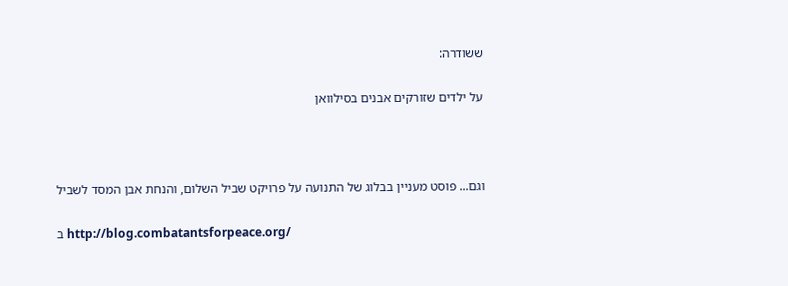ששודרה:

על ילדים שזורקים אבנים בסילוואן



וגם... פוסט מעניין בבלוג של התנועה על פרויקט שביל השלום, והנחת אבן המסד לשביל

ב http://blog.combatantsforpeace.org/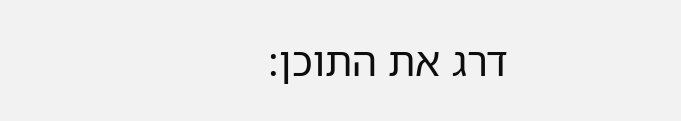דרג את התוכן: